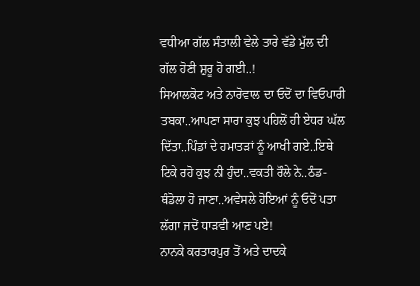ਵਧੀਆ ਗੱਲ ਸੰਤਾਲੀ ਵੇਲੇ ਤਾਰੇ ਵੱਡੇ ਮੁੱਲ ਦੀ ਗੱਲ ਹੋਣੀ ਸ਼ੁਰੂ ਹੋ ਗਈ..!
ਸਿਆਲਕੋਟ ਅਤੇ ਨਾਰੋਵਾਲ ਦਾ ਓਦੋਂ ਦਾ ਵਿਓਪਾਰੀ ਤਬਕਾ..ਆਪਣਾ ਸਾਰਾ ਕੁਝ ਪਹਿਲੋਂ ਹੀ ਏਧਰ ਘੱਲ ਦਿੱਤਾ..ਪਿੰਡਾਂ ਦੇ ਹਮਾਤੜਾਂ ਨੂੰ ਆਖੀ ਗਏ..ਇਥੇ ਟਿਕੇ ਰਹੋ ਕੁਝ ਨੀ ਹੁੰਦਾ..ਵਕਤੀ ਰੌਲੇ ਨੇ..ਠੰਡ-ਥੰਡੋਲਾ ਹੋ ਜਾਣਾ..ਅਵੇਸਲੇ ਹੋਇਆਂ ਨੂੰ ਓਦੋਂ ਪਤਾ ਲੱਗਾ ਜਦੋਂ ਧਾੜਵੀ ਆਣ ਪਏ!
ਨਾਨਕੇ ਕਰਤਾਰਪੁਰ ਤੋਂ ਅਤੇ ਦਾਦਕੇ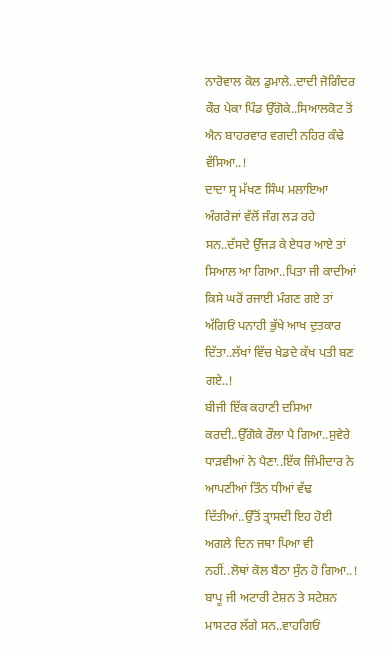ਨਾਰੋਵਾਲ ਕੋਲ ਡੁਮਾਲੇ..ਦਾਦੀ ਜੋਗਿੰਦਰ ਕੌਰ ਪੇਕਾ ਪਿੰਡ ਉੱਗੋਕੇ..ਸਿਆਲਕੋਟ ਤੋਂ ਐਨ ਬਾਹਰਵਾਰ ਵਗਦੀ ਨਹਿਰ ਕੰਢੇ ਵੱਸਿਆ..!
ਦਾਦਾ ਸ੍ਰ ਮੱਖਣ ਸਿੰਘ ਮਲਾਇਆ ਅੰਗਰੇਜਾਂ ਵੱਲੋਂ ਜੰਗ ਲੜ ਰਹੇ ਸਨ..ਦੱਸਦੇ ਉੱਜੜ ਕੇ ਏਧਰ ਆਏ ਤਾਂ ਸਿਆਲ ਆ ਗਿਆ..ਪਿਤਾ ਜੀ ਕਾਦੀਆਂ ਕਿਸੇ ਘਰੋਂ ਰਜਾਈ ਮੰਗਣ ਗਏ ਤਾਂ ਅੱਗਿਓਂ ਪਨਾਹੀ ਭੁੱਖੇ ਆਖ ਦੁਤਕਾਰ ਦਿੱਤਾ..ਲੱਖਾਂ ਵਿੱਚ ਖੇਡਦੇ ਕੱਖ ਪਤੀ ਬਣ ਗਏ..!
ਬੀਜੀ ਇੱਕ ਕਹਾਣੀ ਦਸਿਆ ਕਰਦੀ..ਉੱਗੋਕੇ ਰੌਲਾ ਪੈ ਗਿਆ..ਸੁਵੇਰੇ ਧਾੜਵੀਆਂ ਨੇ ਪੈਣਾ..ਇੱਕ ਜਿੰਮੀਦਾਰ ਨੇ ਆਪਣੀਆਂ ਤਿੰਨ ਧੀਆਂ ਵੱਢ ਦਿੱਤੀਆਂ..ਉੱਤੋਂ ਤ੍ਰਾਸਦੀ ਇਹ ਹੋਈ ਅਗਲੇ ਦਿਨ ਜਥਾ ਪਿਆ ਵੀ ਨਹੀਂ..ਲੋਥਾਂ ਕੋਲ ਬੈਠਾ ਸੁੰਨ ਹੋ ਗਿਆ..!
ਬਾਪੂ ਜੀ ਅਟਾਰੀ ਟੇਸ਼ਨ ਤੇ ਸਟੇਸ਼ਨ ਮਾਸਟਰ ਲੱਗੇ ਸਨ..ਵਾਹਗਿਓਂ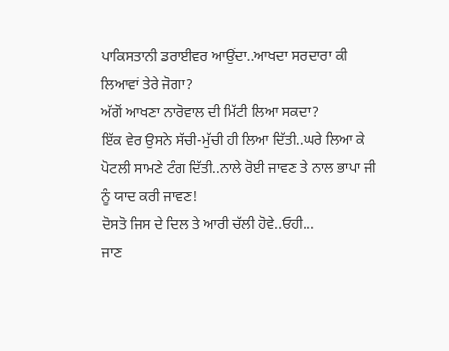ਪਾਕਿਸਤਾਨੀ ਡਰਾਈਵਰ ਆਉਂਦਾ..ਆਖਦਾ ਸਰਦਾਰਾ ਕੀ ਲਿਆਵਾਂ ਤੇਰੇ ਜੋਗਾ?
ਅੱਗੋਂ ਆਖਣਾ ਨਾਰੋਵਾਲ ਦੀ ਮਿੱਟੀ ਲਿਆ ਸਕਦਾ?
ਇੱਕ ਵੇਰ ਉਸਨੇ ਸੱਚੀ-ਮੁੱਚੀ ਹੀ ਲਿਆ ਦਿੱਤੀ..ਘਰੇ ਲਿਆ ਕੇ ਪੋਟਲੀ ਸਾਮਣੇ ਟੰਗ ਦਿੱਤੀ..ਨਾਲੇ ਰੋਈ ਜਾਵਣ ਤੇ ਨਾਲ ਭਾਪਾ ਜੀ ਨੂੰ ਯਾਦ ਕਰੀ ਜਾਵਣ!
ਦੋਸਤੋ ਜਿਸ ਦੇ ਦਿਲ ਤੇ ਆਰੀ ਚੱਲੀ ਹੋਵੇ..ਓਹੀ...
ਜਾਣ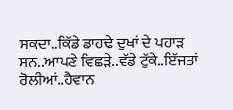ਸਕਦਾ..ਕਿੱਡੇ ਡਾਹਢੇ ਦੁਖਾਂ ਦੇ ਪਹਾੜ ਸਨ..ਆਪਣੇ ਵਿਛੜੇ..ਵੱਡੇ ਟੁੱਕੇ..ਇੱਜਤਾਂ ਰੋਲੀਆਂ..ਹੈਵਾਨ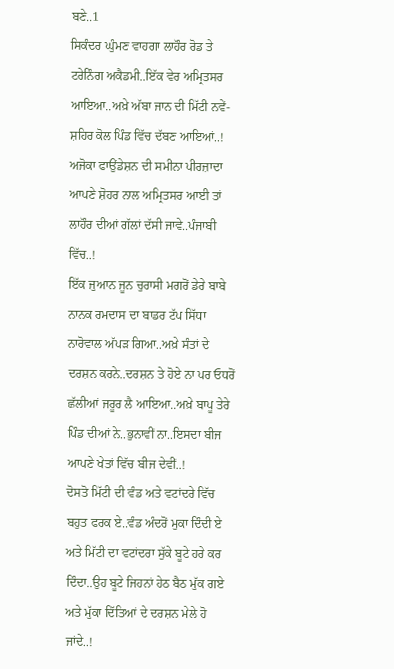ਬਣੇ..1
ਸਿਕੰਦਰ ਘੁੰਮਣ ਵਾਹਗਾ ਲਾਹੌਰ ਰੋਡ ਤੇ ਟਰੇਨਿੰਗ ਅਕੈਡਮੀ..ਇੱਕ ਵੇਰ ਅਮ੍ਰਿਤਸਰ ਆਇਆ..ਅਖ਼ੇ ਅੱਬਾ ਜਾਨ ਦੀ ਮਿੱਟੀ ਨਵੇਂ-ਸ਼ਹਿਰ ਕੋਲ ਪਿੰਡ ਵਿੱਚ ਦੱਬਣ ਆਇਆਂ..!
ਅਜੋਕਾ ਫਾਉਂਡੇਸ਼ਨ ਦੀ ਸਮੀਨਾ ਪੀਰਜ਼ਾਦਾ ਆਪਣੇ ਸ਼ੋਹਰ ਨਾਲ ਅਮ੍ਰਿਤਸਰ ਆਈ ਤਾਂ ਲਾਹੌਰ ਦੀਆਂ ਗੱਲਾਂ ਦੱਸੀ ਜਾਵੇ..ਪੰਜਾਬੀ ਵਿੱਚ..!
ਇੱਕ ਜੁਆਨ ਜੂਨ ਚੁਰਾਸੀ ਮਗਰੋਂ ਡੇਰੇ ਬਾਬੇ ਨਾਨਕ ਰਮਦਾਸ ਦਾ ਬਾਡਰ ਟੱਪ ਸਿੱਧਾ ਨਾਰੋਵਾਲ ਅੱਪੜ ਗਿਆ..ਅਖ਼ੇ ਸੰਤਾਂ ਦੇ ਦਰਸ਼ਨ ਕਰਨੇ..ਦਰਸ਼ਨ ਤੇ ਹੋਏ ਨਾ ਪਰ ਓਧਰੋਂ ਛੱਲੀਆਂ ਜਰੂਰ ਲੈ ਆਇਆ..ਅਖ਼ੇ ਬਾਪੂ ਤੇਰੇ ਪਿੰਡ ਦੀਆਂ ਨੇ..ਭੁਨਾਵੀਂ ਨਾ..ਇਸਦਾ ਬੀਜ ਆਪਣੇ ਖੇਤਾਂ ਵਿੱਚ ਬੀਜ ਦੇਵੀਂ..!
ਦੋਸਤੋ ਮਿੱਟੀ ਦੀ ਵੰਡ ਅਤੇ ਵਟਾਂਦਰੇ ਵਿੱਚ ਬਹੁਤ ਫਰਕ ਏ..ਵੰਡ ਅੰਦਰੋਂ ਮੁਕਾ ਦਿੰਦੀ ਏ ਅਤੇ ਮਿੱਟੀ ਦਾ ਵਟਾਂਦਰਾ ਸੁੱਕੇ ਬੂਟੇ ਹਰੇ ਕਰ ਦਿੰਦਾ..ਉਹ ਬੂਟੇ ਜਿਹਨਾਂ ਹੇਠ ਬੈਠ ਮੁੱਕ ਗਏ ਅਤੇ ਮੁੱਕਾ ਦਿੱਤਿਆਂ ਦੇ ਦਰਸ਼ਨ ਮੇਲੇ ਹੋ ਜਾਂਦੇ..!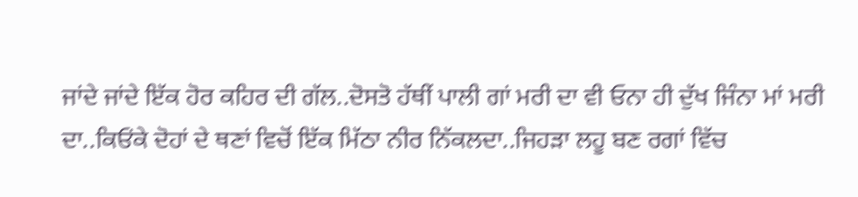ਜਾਂਦੇ ਜਾਂਦੇ ਇੱਕ ਹੋਰ ਕਹਿਰ ਦੀ ਗੱਲ..ਦੋਸਤੋ ਹੱਥੀਂ ਪਾਲੀ ਗਾਂ ਮਰੀ ਦਾ ਵੀ ਓਨਾ ਹੀ ਦੁੱਖ ਜਿੰਨਾ ਮਾਂ ਮਰੀ ਦਾ..ਕਿਓਂਕੇ ਦੋਹਾਂ ਦੇ ਥਣਾਂ ਵਿਚੋਂ ਇੱਕ ਮਿੱਠਾ ਨੀਰ ਨਿੱਕਲਦਾ..ਜਿਹੜਾ ਲਹੂ ਬਣ ਰਗਾਂ ਵਿੱਚ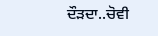ਦੌੜਦਾ..ਚੋਵੀ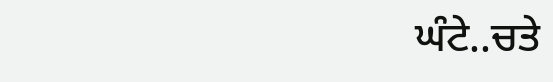ਘੰਟੇ..ਚਤੇ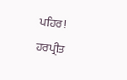ਪਹਿਰ!
ਹਰਪ੍ਰੀਤ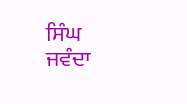ਸਿੰਘ ਜਵੰਦਾ